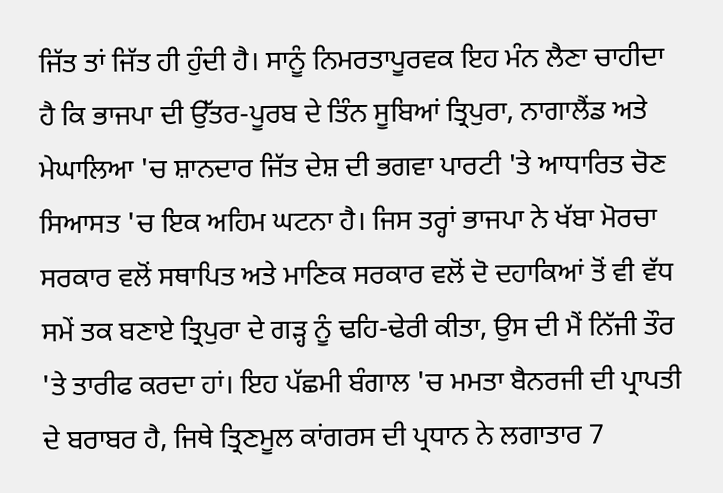ਜਿੱਤ ਤਾਂ ਜਿੱਤ ਹੀ ਹੁੰਦੀ ਹੈ। ਸਾਨੂੰ ਨਿਮਰਤਾਪੂਰਵਕ ਇਹ ਮੰਨ ਲੈਣਾ ਚਾਹੀਦਾ ਹੈ ਕਿ ਭਾਜਪਾ ਦੀ ਉੱਤਰ-ਪੂਰਬ ਦੇ ਤਿੰਨ ਸੂਬਿਆਂ ਤ੍ਰਿਪੁਰਾ, ਨਾਗਾਲੈਂਡ ਅਤੇ ਮੇਘਾਲਿਆ 'ਚ ਸ਼ਾਨਦਾਰ ਜਿੱਤ ਦੇਸ਼ ਦੀ ਭਗਵਾ ਪਾਰਟੀ 'ਤੇ ਆਧਾਰਿਤ ਚੋਣ ਸਿਆਸਤ 'ਚ ਇਕ ਅਹਿਮ ਘਟਨਾ ਹੈ। ਜਿਸ ਤਰ੍ਹਾਂ ਭਾਜਪਾ ਨੇ ਖੱਬਾ ਮੋਰਚਾ ਸਰਕਾਰ ਵਲੋਂ ਸਥਾਪਿਤ ਅਤੇ ਮਾਣਿਕ ਸਰਕਾਰ ਵਲੋਂ ਦੋ ਦਹਾਕਿਆਂ ਤੋਂ ਵੀ ਵੱਧ ਸਮੇਂ ਤਕ ਬਣਾਏ ਤ੍ਰਿਪੁਰਾ ਦੇ ਗੜ੍ਹ ਨੂੰ ਢਹਿ-ਢੇਰੀ ਕੀਤਾ, ਉਸ ਦੀ ਮੈਂ ਨਿੱਜੀ ਤੌਰ 'ਤੇ ਤਾਰੀਫ ਕਰਦਾ ਹਾਂ। ਇਹ ਪੱਛਮੀ ਬੰਗਾਲ 'ਚ ਮਮਤਾ ਬੈਨਰਜੀ ਦੀ ਪ੍ਰਾਪਤੀ ਦੇ ਬਰਾਬਰ ਹੈ, ਜਿਥੇ ਤ੍ਰਿਣਮੂਲ ਕਾਂਗਰਸ ਦੀ ਪ੍ਰਧਾਨ ਨੇ ਲਗਾਤਾਰ 7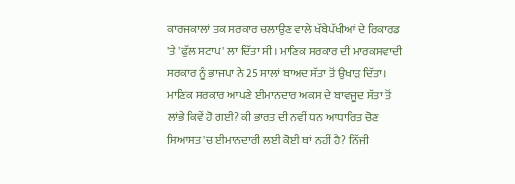ਕਾਰਜਕਾਲਾਂ ਤਕ ਸਰਕਾਰ ਚਲਾਉਣ ਵਾਲੇ ਖੱਬੇਪੱਖੀਆਂ ਦੇ ਰਿਕਾਰਡ 'ਤੇ 'ਫੁੱਲ ਸਟਾਪ' ਲਾ ਦਿੱਤਾ ਸੀ। ਮਾਣਿਕ ਸਰਕਾਰ ਦੀ ਮਾਰਕਸਵਾਦੀ ਸਰਕਾਰ ਨੂੰ ਭਾਜਪਾ ਨੇ 25 ਸਾਲਾਂ ਬਾਅਦ ਸੱਤਾ ਤੋਂ ਉਖਾੜ ਦਿੱਤਾ। ਮਾਣਿਕ ਸਰਕਾਰ ਆਪਣੇ ਈਮਾਨਦਾਰ ਅਕਸ ਦੇ ਬਾਵਜੂਦ ਸੱਤਾ ਤੋਂ ਲਾਂਭੇ ਕਿਵੇਂ ਹੋ ਗਈ? ਕੀ ਭਾਰਤ ਦੀ ਨਵੀਂ ਧਨ ਆਧਾਰਿਤ ਚੋਣ ਸਿਆਸਤ 'ਚ ਈਮਾਨਦਾਰੀ ਲਈ ਕੋਈ ਥਾਂ ਨਹੀਂ ਹੈ? ਨਿੱਜੀ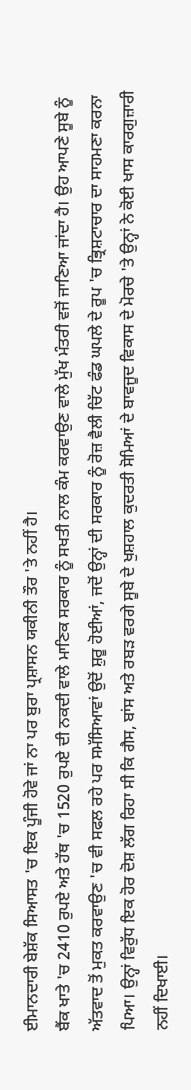ਈਮਾਨਦਾਰੀ ਬੇਸ਼ੱਕ ਸਿਆਸਤ 'ਚ ਇਕ ਪੂੰਜੀ ਹੋਵੇ ਜਾਂ ਨਾ ਪਰ ਬੁਰਾ ਪ੍ਰਸ਼ਾਸਨ ਯਕੀਨੀ ਤੌਰ 'ਤੇ ਨਹੀਂ ਹੈ।
ਬੈਂਕ ਖਾਤੇ 'ਚ 2410 ਰੁਪਏ ਅਤੇ ਹੱਥ 'ਚ 1520 ਰੁਪਏ ਦੀ ਨਕਦੀ ਵਾਲੇ ਮਾਣਿਕ ਸਰਕਾਰ ਨੂੰ ਸਖਤੀ ਨਾਲ ਕੰਮ ਕਰਵਾਉਣ ਵਾਲੇ ਮੁੱਖ ਮੰਤਰੀ ਵਜੋਂ ਜਾਣਿਆ ਜਾਂਦਾ ਹੈ। ਉਹ ਆਪਣੇ ਸੂਬੇ ਨੂੰ ਅੱਤਵਾਦ ਤੋਂ ਮੁਕਤ ਕਰਵਾਉਣ 'ਚ ਵੀ ਸਫਲ ਰਹੇ ਪਰ ਸਮੱਸਿਆਵਾਂ ਉਦੋਂ ਸ਼ੁਰੂ ਹੋਈਆਂ, ਜਦੋਂ ਉਨ੍ਹਾਂ ਦੀ ਸਰਕਾਰ ਨੂੰ ਰੋਜ਼ ਵੈਲੀ ਚਿੱਟ ਫੰਡ ਘਪਲੇ ਦੇ ਰੂਪ 'ਚ ਭ੍ਰਿਸ਼ਟਾਚਾਰ ਦਾ ਸਾਹਮਣਾ ਕਰਨਾ ਪਿਆ। ਉਨ੍ਹਾਂ ਵਿਰੁੱਧ ਇਕ ਹੋਰ ਦੋਸ਼ ਲੱਗ ਰਿਹਾ ਸੀ ਕਿ ਗੈਸ, ਬਾਂਸ ਅਤੇ ਰਬੜ ਵਰਗੇ ਸੂਬੇ ਦੇ ਖੁਸ਼ਹਾਲ ਕੁਦਰਤੀ ਸੋਮਿਆਂ ਦੇ ਬਾਵਜੂਦ ਵਿਕਾਸ ਦੇ ਮੋਰਚੇ 'ਤੇ ਉਨ੍ਹਾਂ ਨੇ ਕੋਈ ਖਾਸ ਕਾਰਗੁਜ਼ਾਰੀ ਨਹੀਂ ਦਿਖਾਈ।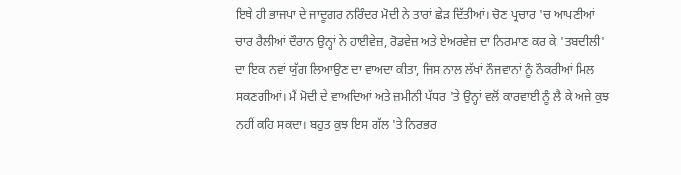ਇਥੇ ਹੀ ਭਾਜਪਾ ਦੇ ਜਾਦੂਗਰ ਨਰਿੰਦਰ ਮੋਦੀ ਨੇ ਤਾਰਾਂ ਛੇੜ ਦਿੱਤੀਆਂ। ਚੋਣ ਪ੍ਰਚਾਰ 'ਚ ਆਪਣੀਆਂ ਚਾਰ ਰੈਲੀਆਂ ਦੌਰਾਨ ਉਨ੍ਹਾਂ ਨੇ ਹਾਈਵੇਜ਼, ਰੋਡਵੇਜ਼ ਅਤੇ ਏਅਰਵੇਜ਼ ਦਾ ਨਿਰਮਾਣ ਕਰ ਕੇ 'ਤਬਦੀਲੀ' ਦਾ ਇਕ ਨਵਾਂ ਯੁੱਗ ਲਿਆਉਣ ਦਾ ਵਾਅਦਾ ਕੀਤਾ, ਜਿਸ ਨਾਲ ਲੱਖਾਂ ਨੌਜਵਾਨਾਂ ਨੂੰ ਨੌਕਰੀਆਂ ਮਿਲ ਸਕਣਗੀਆਂ। ਮੈਂ ਮੋਦੀ ਦੇ ਵਾਅਦਿਆਂ ਅਤੇ ਜ਼ਮੀਨੀ ਪੱਧਰ 'ਤੇ ਉਨ੍ਹਾਂ ਵਲੋਂ ਕਾਰਵਾਈ ਨੂੰ ਲੈ ਕੇ ਅਜੇ ਕੁਝ ਨਹੀਂ ਕਹਿ ਸਕਦਾ। ਬਹੁਤ ਕੁਝ ਇਸ ਗੱਲ 'ਤੇ ਨਿਰਭਰ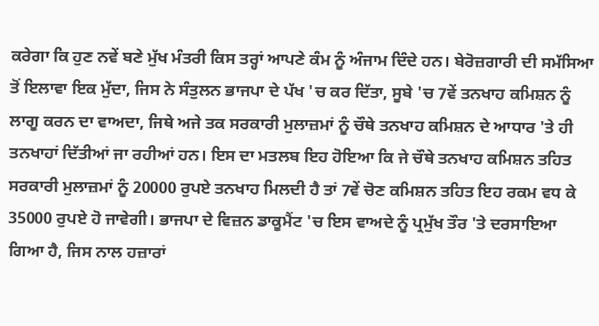ਕਰੇਗਾ ਕਿ ਹੁਣ ਨਵੇਂ ਬਣੇ ਮੁੱਖ ਮੰਤਰੀ ਕਿਸ ਤਰ੍ਹਾਂ ਆਪਣੇ ਕੰਮ ਨੂੰ ਅੰਜਾਮ ਦਿੰਦੇ ਹਨ। ਬੇਰੋਜ਼ਗਾਰੀ ਦੀ ਸਮੱਸਿਆ ਤੋਂ ਇਲਾਵਾ ਇਕ ਮੁੱਦਾ, ਜਿਸ ਨੇ ਸੰਤੁਲਨ ਭਾਜਪਾ ਦੇ ਪੱਖ 'ਚ ਕਰ ਦਿੱਤਾ, ਸੂਬੇ 'ਚ 7ਵੇਂ ਤਨਖਾਹ ਕਮਿਸ਼ਨ ਨੂੰ ਲਾਗੂ ਕਰਨ ਦਾ ਵਾਅਦਾ, ਜਿਥੇ ਅਜੇ ਤਕ ਸਰਕਾਰੀ ਮੁਲਾਜ਼ਮਾਂ ਨੂੰ ਚੌਥੇ ਤਨਖਾਹ ਕਮਿਸ਼ਨ ਦੇ ਆਧਾਰ 'ਤੇ ਹੀ ਤਨਖਾਹਾਂ ਦਿੱਤੀਆਂ ਜਾ ਰਹੀਆਂ ਹਨ। ਇਸ ਦਾ ਮਤਲਬ ਇਹ ਹੋਇਆ ਕਿ ਜੇ ਚੌਥੇ ਤਨਖਾਹ ਕਮਿਸ਼ਨ ਤਹਿਤ ਸਰਕਾਰੀ ਮੁਲਾਜ਼ਮਾਂ ਨੂੰ 20000 ਰੁਪਏ ਤਨਖਾਹ ਮਿਲਦੀ ਹੈ ਤਾਂ 7ਵੇਂ ਚੋਣ ਕਮਿਸ਼ਨ ਤਹਿਤ ਇਹ ਰਕਮ ਵਧ ਕੇ 35000 ਰੁਪਏ ਹੋ ਜਾਵੇਗੀ। ਭਾਜਪਾ ਦੇ ਵਿਜ਼ਨ ਡਾਕੂਮੈਂਟ 'ਚ ਇਸ ਵਾਅਦੇ ਨੂੰ ਪ੍ਰਮੁੱਖ ਤੌਰ 'ਤੇ ਦਰਸਾਇਆ ਗਿਆ ਹੈ, ਜਿਸ ਨਾਲ ਹਜ਼ਾਰਾਂ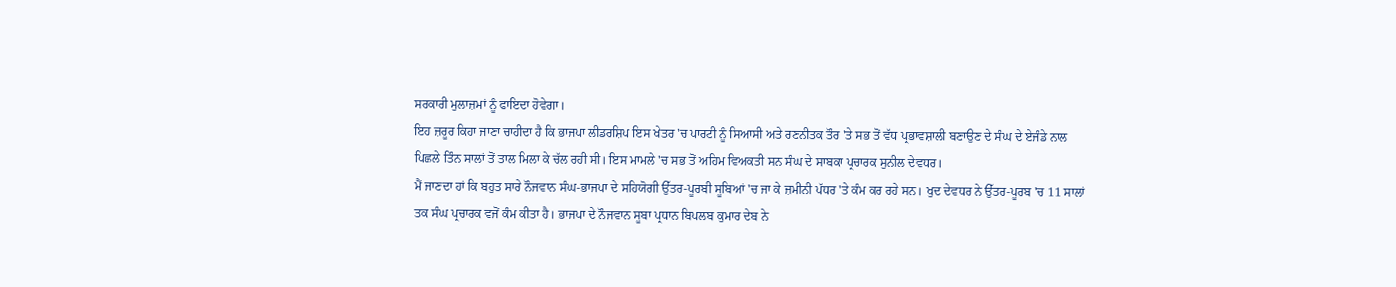ਸਰਕਾਰੀ ਮੁਲਾਜ਼ਮਾਂ ਨੂੰ ਫਾਇਦਾ ਹੋਵੇਗਾ।
ਇਹ ਜ਼ਰੂਰ ਕਿਹਾ ਜਾਣਾ ਚਾਹੀਦਾ ਹੈ ਕਿ ਭਾਜਪਾ ਲੀਡਰਸ਼ਿਪ ਇਸ ਖੇਤਰ 'ਚ ਪਾਰਟੀ ਨੂੰ ਸਿਆਸੀ ਅਤੇ ਰਣਨੀਤਕ ਤੌਰ 'ਤੇ ਸਭ ਤੋਂ ਵੱਧ ਪ੍ਰਭਾਵਸ਼ਾਲੀ ਬਣਾਉਣ ਦੇ ਸੰਘ ਦੇ ਏਜੰਡੇ ਨਾਲ ਪਿਛਲੇ ਤਿੰਨ ਸਾਲਾਂ ਤੋਂ ਤਾਲ ਮਿਲਾ ਕੇ ਚੱਲ ਰਹੀ ਸੀ। ਇਸ ਮਾਮਲੇ 'ਚ ਸਭ ਤੋਂ ਅਹਿਮ ਵਿਅਕਤੀ ਸਨ ਸੰਘ ਦੇ ਸਾਬਕਾ ਪ੍ਰਚਾਰਕ ਸੁਨੀਲ ਦੇਵਧਰ।
ਮੈਂ ਜਾਣਦਾ ਹਾਂ ਕਿ ਬਹੁਤ ਸਾਰੇ ਨੌਜਵਾਨ ਸੰਘ-ਭਾਜਪਾ ਦੇ ਸਹਿਯੋਗੀ ਉੱਤਰ-ਪੂਰਬੀ ਸੂਬਿਆਂ 'ਚ ਜਾ ਕੇ ਜ਼ਮੀਨੀ ਪੱਧਰ 'ਤੇ ਕੰਮ ਕਰ ਰਹੇ ਸਨ। ਖੁਦ ਦੇਵਧਰ ਨੇ ਉੱਤਰ-ਪੂਰਬ 'ਚ 11 ਸਾਲਾਂ ਤਕ ਸੰਘ ਪ੍ਰਚਾਰਕ ਵਜੋਂ ਕੰਮ ਕੀਤਾ ਹੈ। ਭਾਜਪਾ ਦੇ ਨੌਜਵਾਨ ਸੂਬਾ ਪ੍ਰਧਾਨ ਬਿਪਲਬ ਕੁਮਾਰ ਦੇਬ ਨੇ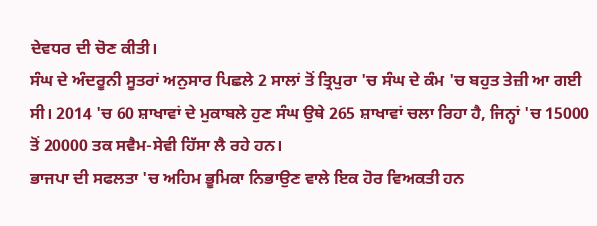ਦੇਵਧਰ ਦੀ ਚੋਣ ਕੀਤੀ।
ਸੰਘ ਦੇ ਅੰਦਰੂਨੀ ਸੂਤਰਾਂ ਅਨੁਸਾਰ ਪਿਛਲੇ 2 ਸਾਲਾਂ ਤੋਂ ਤ੍ਰਿਪੁਰਾ 'ਚ ਸੰਘ ਦੇ ਕੰਮ 'ਚ ਬਹੁਤ ਤੇਜ਼ੀ ਆ ਗਈ ਸੀ। 2014 'ਚ 60 ਸ਼ਾਖਾਵਾਂ ਦੇ ਮੁਕਾਬਲੇ ਹੁਣ ਸੰਘ ਉਥੇ 265 ਸ਼ਾਖਾਵਾਂ ਚਲਾ ਰਿਹਾ ਹੈ, ਜਿਨ੍ਹਾਂ 'ਚ 15000 ਤੋਂ 20000 ਤਕ ਸਵੈਮ-ਸੇਵੀ ਹਿੱਸਾ ਲੈ ਰਹੇ ਹਨ।
ਭਾਜਪਾ ਦੀ ਸਫਲਤਾ 'ਚ ਅਹਿਮ ਭੂਮਿਕਾ ਨਿਭਾਉਣ ਵਾਲੇ ਇਕ ਹੋਰ ਵਿਅਕਤੀ ਹਨ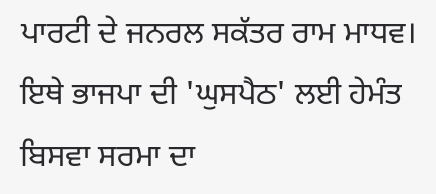ਪਾਰਟੀ ਦੇ ਜਨਰਲ ਸਕੱਤਰ ਰਾਮ ਮਾਧਵ। ਇਥੇ ਭਾਜਪਾ ਦੀ 'ਘੁਸਪੈਠ' ਲਈ ਹੇਮੰਤ ਬਿਸਵਾ ਸਰਮਾ ਦਾ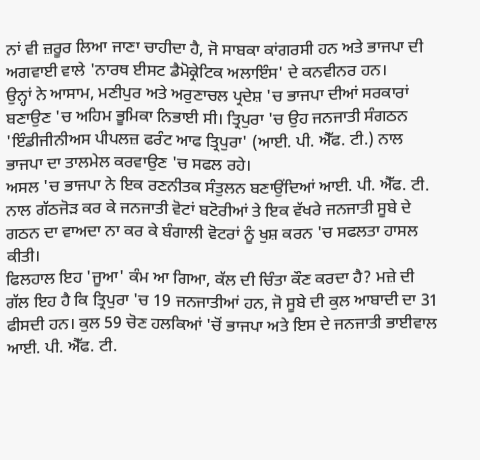ਨਾਂ ਵੀ ਜ਼ਰੂਰ ਲਿਆ ਜਾਣਾ ਚਾਹੀਦਾ ਹੈ, ਜੋ ਸਾਬਕਾ ਕਾਂਗਰਸੀ ਹਨ ਅਤੇ ਭਾਜਪਾ ਦੀ ਅਗਵਾਈ ਵਾਲੇ 'ਨਾਰਥ ਈਸਟ ਡੈਮੋਕ੍ਰੇਟਿਕ ਅਲਾਇੰਸ' ਦੇ ਕਨਵੀਨਰ ਹਨ।
ਉਨ੍ਹਾਂ ਨੇ ਆਸਾਮ, ਮਣੀਪੁਰ ਅਤੇ ਅਰੁਣਾਚਲ ਪ੍ਰਦੇਸ਼ 'ਚ ਭਾਜਪਾ ਦੀਆਂ ਸਰਕਾਰਾਂ ਬਣਾਉਣ 'ਚ ਅਹਿਮ ਭੂਮਿਕਾ ਨਿਭਾਈ ਸੀ। ਤ੍ਰਿਪੁਰਾ 'ਚ ਉਹ ਜਨਜਾਤੀ ਸੰਗਠਨ 'ਇੰਡੀਜੀਨੀਅਸ ਪੀਪਲਜ਼ ਫਰੰਟ ਆਫ ਤ੍ਰਿਪੁਰਾ' (ਆਈ. ਪੀ. ਐੱਫ. ਟੀ.) ਨਾਲ ਭਾਜਪਾ ਦਾ ਤਾਲਮੇਲ ਕਰਵਾਉਣ 'ਚ ਸਫਲ ਰਹੇ।
ਅਸਲ 'ਚ ਭਾਜਪਾ ਨੇ ਇਕ ਰਣਨੀਤਕ ਸੰਤੁਲਨ ਬਣਾਉਂਦਿਆਂ ਆਈ. ਪੀ. ਐੱਫ. ਟੀ. ਨਾਲ ਗੱਠਜੋੜ ਕਰ ਕੇ ਜਨਜਾਤੀ ਵੋਟਾਂ ਬਟੋਰੀਆਂ ਤੇ ਇਕ ਵੱਖਰੇ ਜਨਜਾਤੀ ਸੂਬੇ ਦੇ ਗਠਨ ਦਾ ਵਾਅਦਾ ਨਾ ਕਰ ਕੇ ਬੰਗਾਲੀ ਵੋਟਰਾਂ ਨੂੰ ਖੁਸ਼ ਕਰਨ 'ਚ ਸਫਲਤਾ ਹਾਸਲ ਕੀਤੀ।
ਫਿਲਹਾਲ ਇਹ 'ਜੂਆ' ਕੰਮ ਆ ਗਿਆ, ਕੱਲ ਦੀ ਚਿੰਤਾ ਕੌਣ ਕਰਦਾ ਹੈ? ਮਜ਼ੇ ਦੀ ਗੱਲ ਇਹ ਹੈ ਕਿ ਤ੍ਰਿਪੁਰਾ 'ਚ 19 ਜਨਜਾਤੀਆਂ ਹਨ, ਜੋ ਸੂਬੇ ਦੀ ਕੁਲ ਆਬਾਦੀ ਦਾ 31 ਫੀਸਦੀ ਹਨ। ਕੁਲ 59 ਚੋਣ ਹਲਕਿਆਂ 'ਚੋਂ ਭਾਜਪਾ ਅਤੇ ਇਸ ਦੇ ਜਨਜਾਤੀ ਭਾਈਵਾਲ ਆਈ. ਪੀ. ਐੱਫ. ਟੀ.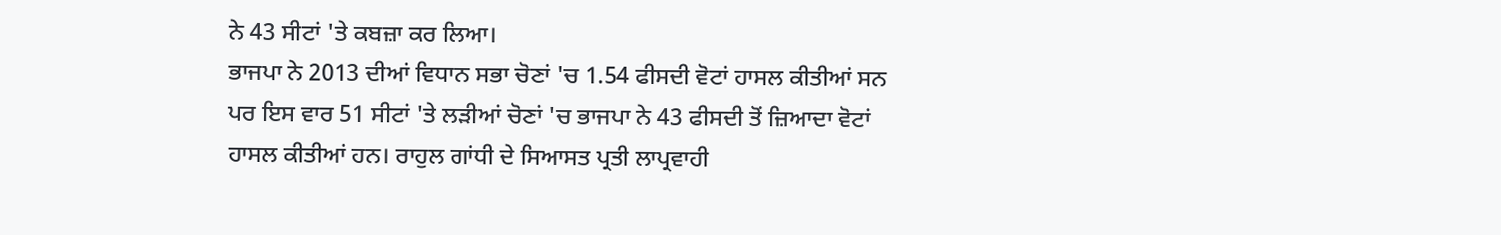ਨੇ 43 ਸੀਟਾਂ 'ਤੇ ਕਬਜ਼ਾ ਕਰ ਲਿਆ।
ਭਾਜਪਾ ਨੇ 2013 ਦੀਆਂ ਵਿਧਾਨ ਸਭਾ ਚੋਣਾਂ 'ਚ 1.54 ਫੀਸਦੀ ਵੋਟਾਂ ਹਾਸਲ ਕੀਤੀਆਂ ਸਨ ਪਰ ਇਸ ਵਾਰ 51 ਸੀਟਾਂ 'ਤੇ ਲੜੀਆਂ ਚੋਣਾਂ 'ਚ ਭਾਜਪਾ ਨੇ 43 ਫੀਸਦੀ ਤੋਂ ਜ਼ਿਆਦਾ ਵੋਟਾਂ ਹਾਸਲ ਕੀਤੀਆਂ ਹਨ। ਰਾਹੁਲ ਗਾਂਧੀ ਦੇ ਸਿਆਸਤ ਪ੍ਰਤੀ ਲਾਪ੍ਰਵਾਹੀ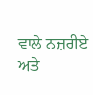ਵਾਲੇ ਨਜ਼ਰੀਏ ਅਤੇ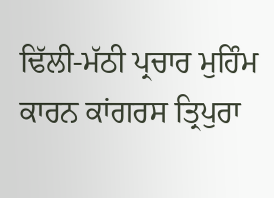ਢਿੱਲੀ-ਮੱਠੀ ਪ੍ਰਚਾਰ ਮੁਹਿੰਮ ਕਾਰਨ ਕਾਂਗਰਸ ਤ੍ਰਿਪੁਰਾ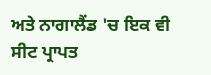ਅਤੇ ਨਾਗਾਲੈਂਡ 'ਚ ਇਕ ਵੀ ਸੀਟ ਪ੍ਰਾਪਤ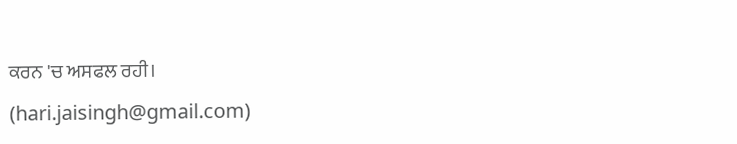ਕਰਨ 'ਚ ਅਸਫਲ ਰਹੀ।
(hari.jaisingh@gmail.com)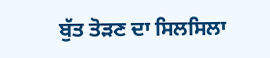ਬੁੱਤ ਤੋੜਣ ਦਾ ਸਿਲਸਿਲਾ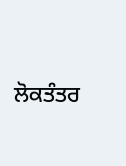ਲੋਕਤੰਤਰ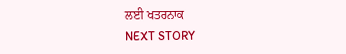ਲਈ ਖਤਰਨਾਕ
NEXT STORY